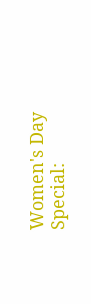Women's Day Special: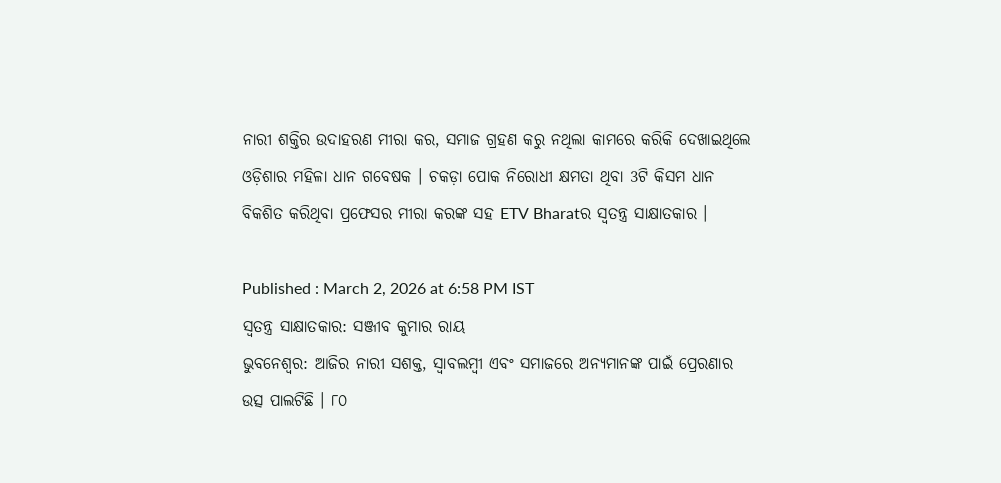ନାରୀ ଶକ୍ତିର ଉଦାହରଣ ମୀରା କର, ସମାଜ ଗ୍ରହଣ କରୁ ନଥିଲା କାମରେ କରିକି ଦେଖାଇଥିଲେ
ଓଡ଼ିଶାର ମହିଳା ଧାନ ଗବେଷକ । ଚକଡ଼ା ପୋକ ନିରୋଧୀ କ୍ଷମତା ଥିବା 3ଟି କିସମ ଧାନ ବିକଶିତ କରିଥିବା ପ୍ରଫେସର ମୀରା କରଙ୍କ ସହ ETV Bharatର ସ୍ବତନ୍ତ୍ର ସାକ୍ଷାତକାର ।

Published : March 2, 2026 at 6:58 PM IST
ସ୍ବତନ୍ତ୍ର ସାକ୍ଷାତକାର: ସଞ୍ଜୀବ କୁମାର ରାୟ
ଭୁବନେଶ୍ବର: ଆଜିର ନାରୀ ସଶକ୍ତ, ସ୍ୱାବଲମ୍ବୀ ଏବଂ ସମାଜରେ ଅନ୍ୟମାନଙ୍କ ପାଇଁ ପ୍ରେରଣାର ଉତ୍ସ ପାଲଟିଛି । ୮୦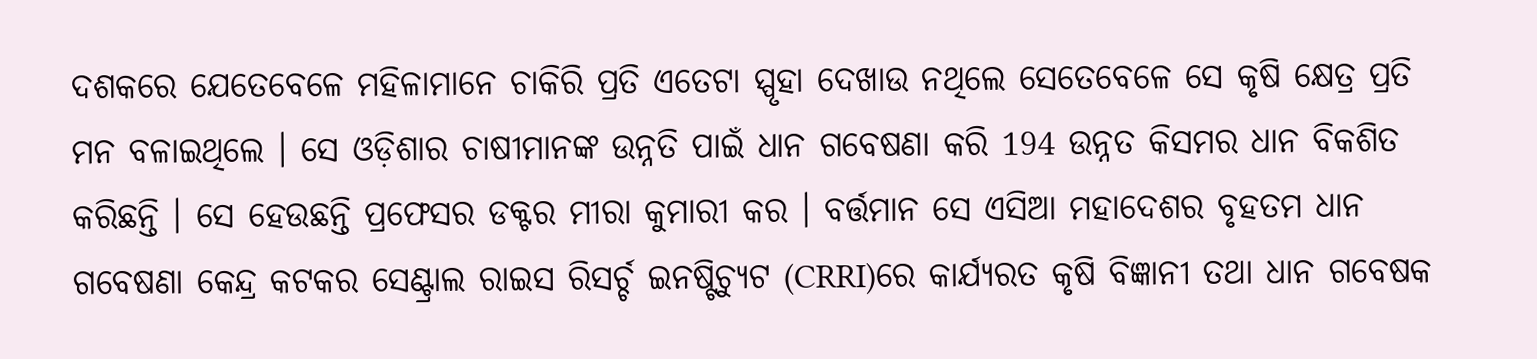ଦଶକରେ ଯେତେବେଳେ ମହିଳାମାନେ ଚାକିରି ପ୍ରତି ଏତେଟା ସ୍ପୃହା ଦେଖାଉ ନଥିଲେ ସେତେବେଳେ ସେ କୃଷି କ୍ଷେତ୍ର ପ୍ରତି ମନ ବଳାଇଥିଲେ । ସେ ଓଡ଼ିଶାର ଚାଷୀମାନଙ୍କ ଉନ୍ନତି ପାଇଁ ଧାନ ଗବେଷଣା କରି 194 ଉନ୍ନତ କିସମର ଧାନ ବିକଶିତ କରିଛନ୍ତି । ସେ ହେଉଛନ୍ତି ପ୍ରଫେସର ଡକ୍ଟର ମୀରା କୁମାରୀ କର । ବର୍ତ୍ତମାନ ସେ ଏସିଆ ମହାଦେଶର ବୃହତମ ଧାନ ଗବେଷଣା କେନ୍ଦ୍ର କଟକର ସେଣ୍ଟ୍ରାଲ ରାଇସ ରିସର୍ଚ୍ଚ ଇନଷ୍ଟିଚ୍ୟୁଟ (CRRI)ରେ କାର୍ଯ୍ୟରତ କୃଷି ବିଜ୍ଞାନୀ ତଥା ଧାନ ଗବେଷକ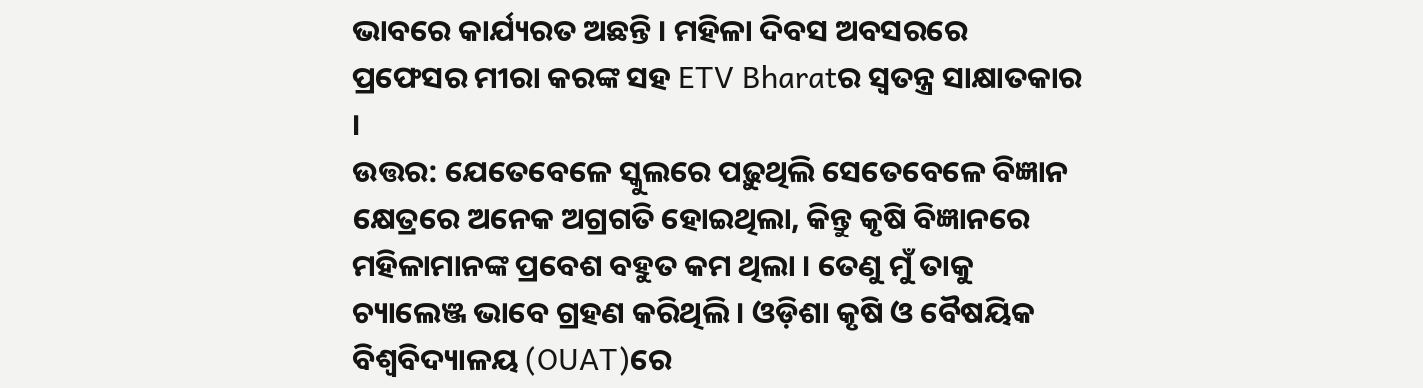ଭାବରେ କାର୍ଯ୍ୟରତ ଅଛନ୍ତି । ମହିଳା ଦିବସ ଅବସରରେ ପ୍ରଫେସର ମୀରା କରଙ୍କ ସହ ETV Bharatର ସ୍ବତନ୍ତ୍ର ସାକ୍ଷାତକାର ।
ଉତ୍ତର: ଯେତେବେଳେ ସ୍କୁଲରେ ପଢ଼ୁଥିଲି ସେତେବେଳେ ବିଜ୍ଞାନ କ୍ଷେତ୍ରରେ ଅନେକ ଅଗ୍ରଗତି ହୋଇଥିଲା, କିନ୍ତୁ କୃଷି ବିଜ୍ଞାନରେ ମହିଳାମାନଙ୍କ ପ୍ରବେଶ ବହୁତ କମ ଥିଲା । ତେଣୁ ମୁଁ ତାକୁ ଚ୍ୟାଲେଞ୍ଜ ଭାବେ ଗ୍ରହଣ କରିଥିଲି । ଓଡ଼ିଶା କୃଷି ଓ ବୈଷୟିକ ବିଶ୍ବବିଦ୍ୟାଳୟ (OUAT)ରେ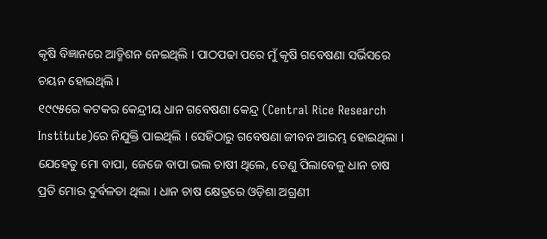କୃଷି ବିଜ୍ଞାନରେ ଆଡ୍ମିଶନ ନେଇଥିଲି । ପାଠପଢା ପରେ ମୁଁ କୃଷି ଗବେଷଣା ସର୍ଭିସରେ ଚୟନ ହୋଇଥିଲି ।
୧୯୯୫ରେ କଟକର କେନ୍ଦ୍ରୀୟ ଧାନ ଗବେଷଣା କେନ୍ଦ୍ର (Central Rice Research Institute)ରେ ନିଯୁକ୍ତି ପାଇଥିଲି । ସେହିଠାରୁ ଗବେଷଣା ଜୀବନ ଆରମ୍ଭ ହୋଇଥିଲା । ଯେହେତୁ ମୋ ବାପା, ଜେଜେ ବାପା ଭଲ ଚାଷୀ ଥିଲେ, ତେଣୁ ପିଲାବେଳୁ ଧାନ ଚାଷ ପ୍ରତି ମୋର ଦୁର୍ବଳତା ଥିଲା । ଧାନ ଚାଷ କ୍ଷେତ୍ରରେ ଓଡ଼ିଶା ଅଗ୍ରଣୀ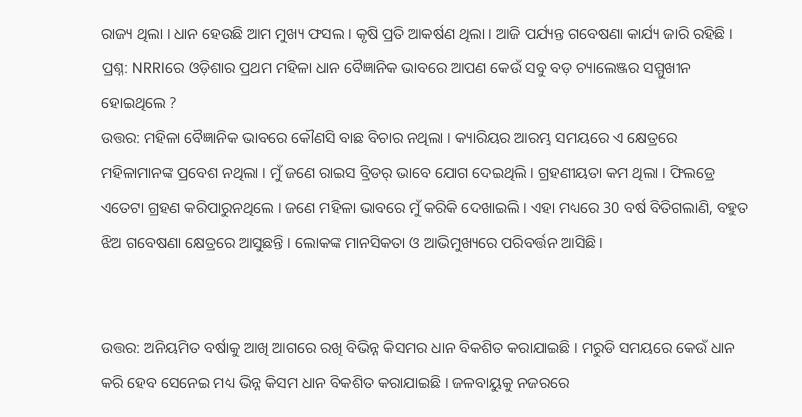ରାଜ୍ୟ ଥିଲା । ଧାନ ହେଉଛି ଆମ ମୁଖ୍ୟ ଫସଲ । କୃଷି ପ୍ରତି ଆକର୍ଷଣ ଥିଲା । ଆଜି ପର୍ଯ୍ୟନ୍ତ ଗବେଷଣା କାର୍ଯ୍ୟ ଜାରି ରହିଛି ।
ପ୍ରଶ୍ନ: NRRIରେ ଓଡ଼ିଶାର ପ୍ରଥମ ମହିଳା ଧାନ ବୈଜ୍ଞାନିକ ଭାବରେ ଆପଣ କେଉଁ ସବୁ ବଡ଼ ଚ୍ୟାଲେଞ୍ଜର ସମ୍ମୁଖୀନ ହୋଇଥିଲେ ?
ଉତ୍ତର: ମହିଳା ବୈଜ୍ଞାନିକ ଭାବରେ କୌଣସି ବାଛ ବିଚାର ନଥିଲା । କ୍ୟାରିୟର ଆରମ୍ଭ ସମୟରେ ଏ କ୍ଷେତ୍ରରେ ମହିଳାମାନଙ୍କ ପ୍ରବେଶ ନଥିଲା । ମୁଁ ଜଣେ ରାଇସ ବ୍ରିଡର୍ ଭାବେ ଯୋଗ ଦେଇଥିଲି । ଗ୍ରହଣୀୟତା କମ ଥିଲା । ଫିଲଡ୍ରେ ଏତେଟା ଗ୍ରହଣ କରିପାରୁନଥିଲେ । ଜଣେ ମହିଳା ଭାବରେ ମୁଁ କରିକି ଦେଖାଇଲି । ଏହା ମଧ୍ୟରେ 30 ବର୍ଷ ବିତିଗଲାଣି, ବହୁତ ଝିଅ ଗବେଷଣା କ୍ଷେତ୍ରରେ ଆସୁଛନ୍ତି । ଲୋକଙ୍କ ମାନସିକତା ଓ ଆଭିମୁଖ୍ୟରେ ପରିବର୍ତ୍ତନ ଆସିଛି।


ଉତ୍ତର: ଅନିୟମିତ ବର୍ଷାକୁ ଆଖି ଆଗରେ ରଖି ବିଭିନ୍ନ କିସମର ଧାନ ବିକଶିତ କରାଯାଇଛି । ମରୁଡି ସମୟରେ କେଉଁ ଧାନ କରି ହେବ ସେନେଇ ମଧ୍ୟ ଭିନ୍ନ କିସମ ଧାନ ବିକଶିତ କରାଯାଇଛି । ଜଳବାୟୁକୁ ନଜରରେ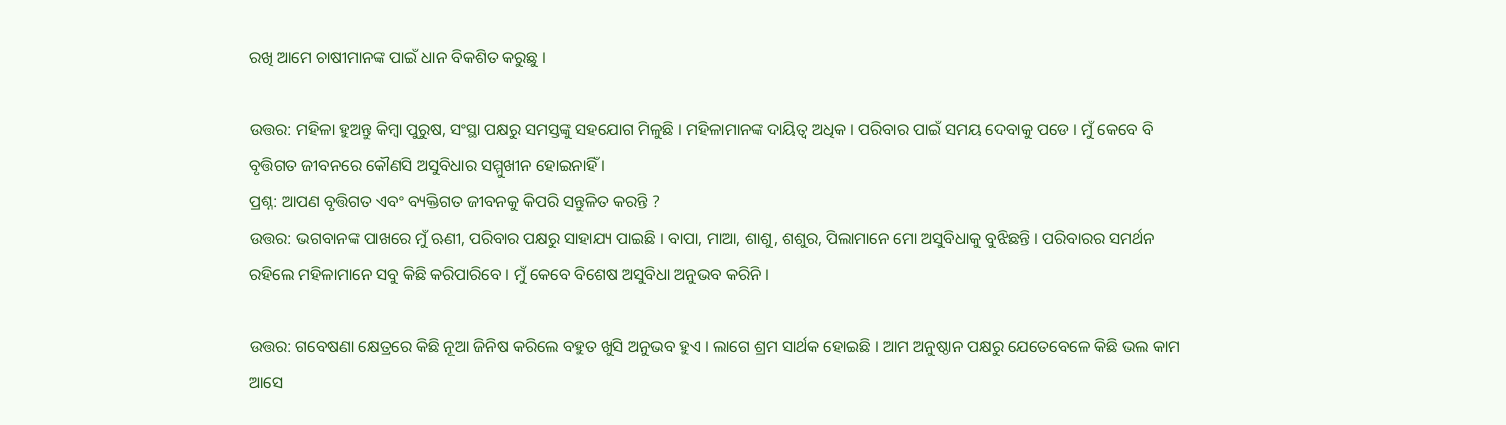ରଖି ଆମେ ଚାଷୀମାନଙ୍କ ପାଇଁ ଧାନ ବିକଶିତ କରୁଛୁ ।

ଉତ୍ତର: ମହିଳା ହୁଅନ୍ତୁ କିମ୍ବା ପୁରୁଷ, ସଂସ୍ଥା ପକ୍ଷରୁ ସମସ୍ତଙ୍କୁ ସହଯୋଗ ମିଳୁଛି । ମହିଳାମାନଙ୍କ ଦାୟିତ୍ୱ ଅଧିକ । ପରିବାର ପାଇଁ ସମୟ ଦେବାକୁ ପଡେ । ମୁଁ କେବେ ବି ବୃତ୍ତିଗତ ଜୀବନରେ କୌଣସି ଅସୁବିଧାର ସମ୍ମୁଖୀନ ହୋଇନାହିଁ ।
ପ୍ରଶ୍ନ: ଆପଣ ବୃତ୍ତିଗତ ଏବଂ ବ୍ୟକ୍ତିଗତ ଜୀବନକୁ କିପରି ସନ୍ତୁଳିତ କରନ୍ତି ?
ଉତ୍ତର: ଭଗବାନଙ୍କ ପାଖରେ ମୁଁ ଋଣୀ, ପରିବାର ପକ୍ଷରୁ ସାହାଯ୍ୟ ପାଇଛି । ବାପା, ମାଆ, ଶାଶୁ, ଶଶୁର, ପିଲାମାନେ ମୋ ଅସୁବିଧାକୁ ବୁଝିଛନ୍ତି । ପରିବାରର ସମର୍ଥନ ରହିଲେ ମହିଳାମାନେ ସବୁ କିଛି କରିପାରିବେ । ମୁଁ କେବେ ବିଶେଷ ଅସୁବିଧା ଅନୁଭବ କରିନି ।

ଉତ୍ତର: ଗବେଷଣା କ୍ଷେତ୍ରରେ କିଛି ନୂଆ ଜିନିଷ କରିଲେ ବହୁତ ଖୁସି ଅନୁଭବ ହୁଏ । ଲାଗେ ଶ୍ରମ ସାର୍ଥକ ହୋଇଛି । ଆମ ଅନୁଷ୍ଠାନ ପକ୍ଷରୁ ଯେତେବେଳେ କିଛି ଭଲ କାମ ଆସେ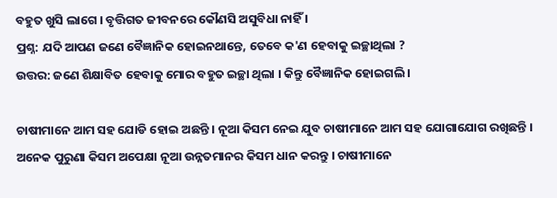ବହୁତ ଖୁସି ଲାଗେ । ବୃତ୍ତିଗତ ଜୀବନରେ କୌଣସି ଅସୁବିଧା ନାହିଁ ।
ପ୍ରଶ୍ନ: ଯଦି ଆପଣ ଜଣେ ବୈଜ୍ଞାନିକ ହୋଇନଥାନ୍ତେ, ତେବେ କ'ଣ ହେବାକୁ ଇଚ୍ଛାଥିଲା ?
ଉତ୍ତର: ଜଣେ ଶିକ୍ଷାବିତ ହେବାକୁ ମୋର ବହୁତ ଇଚ୍ଛା ଥିଲା । କିନ୍ତୁ ବୈଜ୍ଞାନିକ ହୋଇଗଲି ।

ଚାଷୀମାନେ ଆମ ସହ ଯୋଡି ହୋଇ ଅଛନ୍ତି । ନୂଆ କିସମ ନେଇ ଯୁବ ଚାଷୀମାନେ ଆମ ସହ ଯୋଗାଯୋଗ ରଖିଛନ୍ତି । ଅନେକ ପୁରୁଣା କିସମ ଅପେକ୍ଷା ନୂଆ ଉନ୍ନତମାନର କିସମ ଧାନ କରନ୍ତୁ । ଚାଷୀମାନେ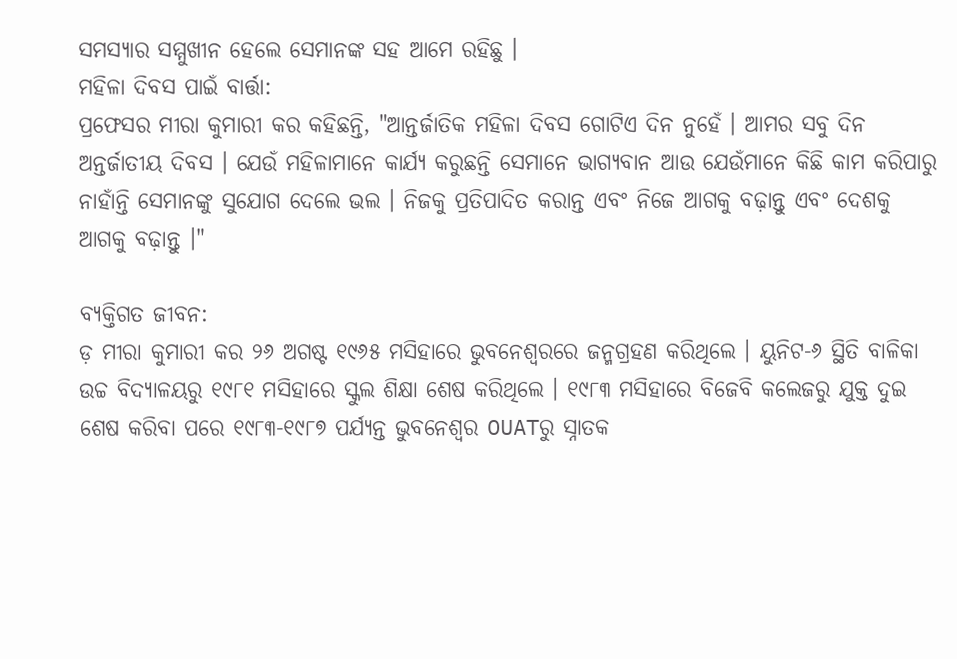ସମସ୍ୟାର ସମ୍ମୁଖୀନ ହେଲେ ସେମାନଙ୍କ ସହ ଆମେ ରହିଛୁ ।
ମହିଳା ଦିବସ ପାଇଁ ବାର୍ତ୍ତା:
ପ୍ରଫେସର ମୀରା କୁମାରୀ କର କହିଛନ୍ତି, "ଆନ୍ତର୍ଜାତିକ ମହିଳା ଦିବସ ଗୋଟିଏ ଦିନ ନୁହେଁ । ଆମର ସବୁ ଦିନ ଅନ୍ତର୍ଜାତୀୟ ଦିବସ । ଯେଉଁ ମହିଳାମାନେ କାର୍ଯ୍ୟ କରୁଛନ୍ତି ସେମାନେ ଭାଗ୍ୟବାନ ଆଉ ଯେଉଁମାନେ କିଛି କାମ କରିପାରୁ ନାହାଁନ୍ତି ସେମାନଙ୍କୁ ସୁଯୋଗ ଦେଲେ ଭଲ । ନିଜକୁ ପ୍ରତିପାଦିତ କରାନ୍ତ ଏବଂ ନିଜେ ଆଗକୁ ବଢ଼ାନ୍ତୁ ଏବଂ ଦେଶକୁ ଆଗକୁ ବଢ଼ାନ୍ତୁ ।"

ବ୍ୟକ୍ତିଗତ ଜୀବନ:
ଡ଼ ମୀରା କୁମାରୀ କର ୨୬ ଅଗଷ୍ଟ ୧୯୬୫ ମସିହାରେ ଭୁବନେଶ୍ୱରରେ ଜନ୍ମଗ୍ରହଣ କରିଥିଲେ । ୟୁନିଟ-୬ ସ୍ଥିତି ବାଳିକା ଉଚ୍ଚ ବିଦ୍ୟାଳୟରୁ ୧୯୮୧ ମସିହାରେ ସ୍କୁଲ ଶିକ୍ଷା ଶେଷ କରିଥିଲେ । ୧୯୮୩ ମସିହାରେ ବିଜେବି କଲେଜରୁ ଯୁକ୍ତ ଦୁଇ ଶେଷ କରିବା ପରେ ୧୯୮୩-୧୯୮୭ ପର୍ଯ୍ୟନ୍ତ ଭୁବନେଶ୍ୱର OUATରୁ ସ୍ନାତକ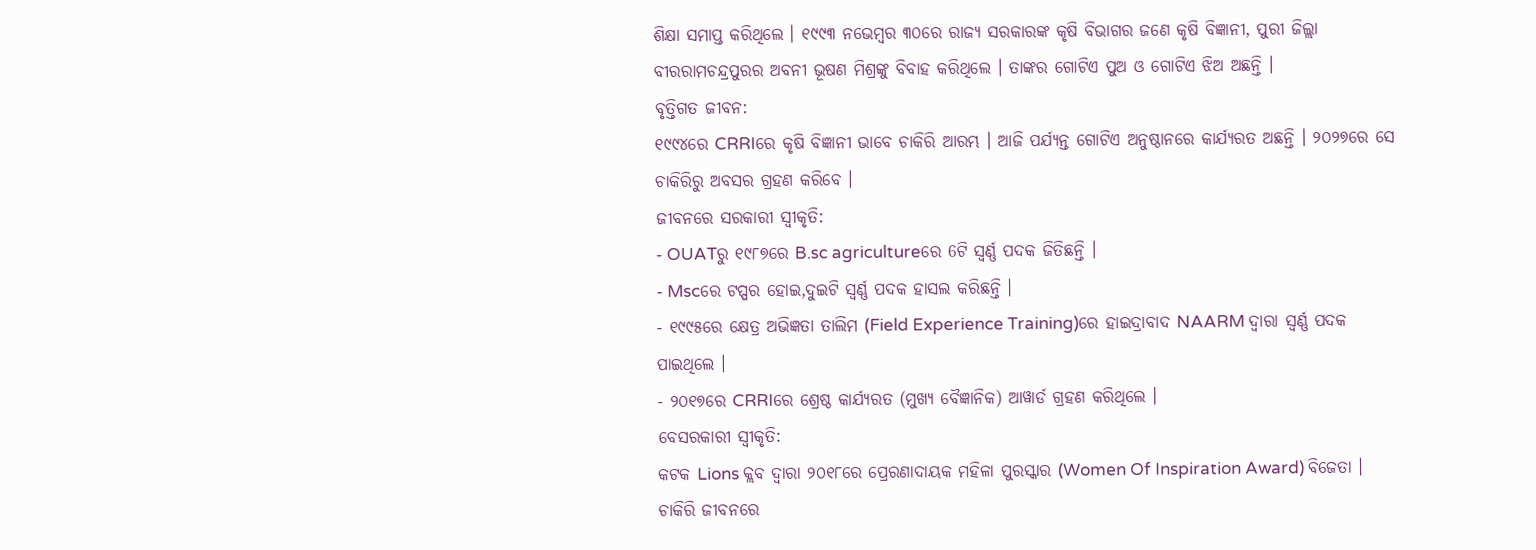ଶିକ୍ଷା ସମାପ୍ତ କରିଥିଲେ । ୧୯୯୩ ନଭେମ୍ବର ୩୦ରେ ରାଜ୍ୟ ସରକାରଙ୍କ କୃଷି ବିଭାଗର ଜଣେ କୃଷି ବିଜ୍ଞାନୀ, ପୁରୀ ଜିଲ୍ଲା ବୀରରାମଚନ୍ଦ୍ରପୁରର ଅବନୀ ଭୂଷଣ ମିଶ୍ରଙ୍କୁ ବିବାହ କରିଥିଲେ । ତାଙ୍କର ଗୋଟିଏ ପୁଅ ଓ ଗୋଟିଏ ଝିଅ ଅଛନ୍ତି ।
ବୃତ୍ତିଗତ ଜୀବନ:
୧୯୯୪ରେ CRRIରେ କୃଷି ବିଜ୍ଞାନୀ ଭାବେ ଚାକିରି ଆରମ୍ଭ । ଆଜି ପର୍ଯ୍ୟନ୍ତ ଗୋଟିଏ ଅନୁଷ୍ଠାନରେ କାର୍ଯ୍ୟରତ ଅଛନ୍ତି । ୨୦୨୭ରେ ସେ ଚାକିରିରୁ ଅବସର ଗ୍ରହଣ କରିବେ ।
ଜୀବନରେ ସରକାରୀ ସ୍ୱୀକୃତି:
- OUATରୁ ୧୯୮୭ରେ B.sc agricultureରେ 6ଟି ସ୍ୱର୍ଣ୍ଣ ପଦକ ଜିତିଛନ୍ତି ।
- Mscରେ ଟପ୍ପର ହୋଇ,ଦୁଇଟି ସ୍ୱର୍ଣ୍ଣ ପଦକ ହାସଲ କରିଛନ୍ତି ।
- ୧୯୯୫ରେ କ୍ଷେତ୍ର ଅଭିଜ୍ଞତା ତାଲିମ (Field Experience Training)ରେ ହାଇଦ୍ରାବାଦ NAARM ଦ୍ୱାରା ସ୍ୱର୍ଣ୍ଣ ପଦକ ପାଇଥିଲେ ।
- ୨୦୧୭ରେ CRRIରେ ଶ୍ରେଷ୍ଠ କାର୍ଯ୍ୟରତ (ମୁଖ୍ୟ ବୈଜ୍ଞାନିକ) ଆୱାର୍ଡ ଗ୍ରହଣ କରିଥିଲେ ।
ବେସରକାରୀ ସ୍ୱୀକୃତି:
କଟକ Lions କ୍ଲବ ଦ୍ୱାରା ୨୦୧୮ରେ ପ୍ରେରଣାଦାୟକ ମହିଳା ପୁରସ୍କାର (Women Of Inspiration Award) ବିଜେତା ।
ଚାକିରି ଜୀବନରେ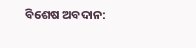ବିଶେଷ ଅବଦାନ: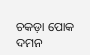ଚକଡ଼ା ପୋକ ଦମନ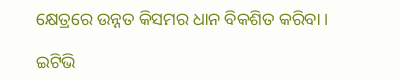କ୍ଷେତ୍ରରେ ଉନ୍ନତ କିସମର ଧାନ ବିକଶିତ କରିବା ।

ଇଟିଭି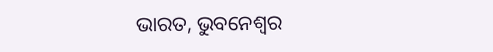ଭାରତ, ଭୁବନେଶ୍ବର